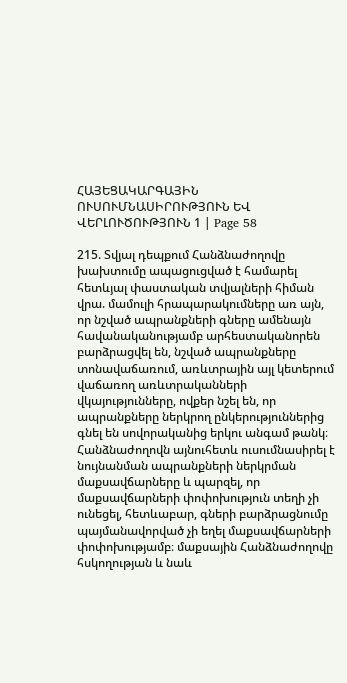ՀԱՅԵՑԱԿԱՐԳԱՅԻՆ ՈՒՍՈՒՄՆԱՍԻՐՈՒԹՅՈՒՆ ԵՎ ՎԵՐԼՈՒԾՈՒԹՅՈՒՆ 1 | Page 58

215. Տվյալ դեպքում Հանձնաժողովը խախտումը ապացուցված է համարել հետևյալ փաստական տվյալների հիման վրա. մամուլի հրապարակումները առ այն, որ նշված ապրանքների գները ամենայն հավանականությամբ արհեստականորեն բարձրացվել են, նշված ապրանքները տոնավաճառում, առևտրային այլ կետերում վաճառող առևտրականների վկայությունները, ովքեր նշել են, որ ապրանքները ներկրող ընկերություններից գնել են սովորականից երկու անգամ թանկ։ Հանձնաժողովն այնուհետև ուսումնասիրել է նույնանման ապրանքների ներկրման մաքսավճարները և պարզել, որ մաքսավճարների փոփոխություն տեղի չի ունեցել, հետևաբար, գների բարձրացնումը պայմանավորված չի եղել մաքսավճարների փոփոխությամբ։ մաքսային Հանձնաժողովը հսկողության և նաև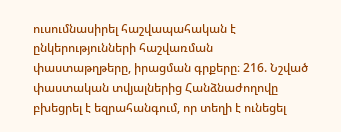ուսումնասիրել հաշվապահական է ընկերությունների հաշվառման փաստաթղթերը, իրացման գրքերը։ 216. Նշված փաստական տվյալներից Հանձնաժողովը բխեցրել է եզրահանգում, որ տեղի է ունեցել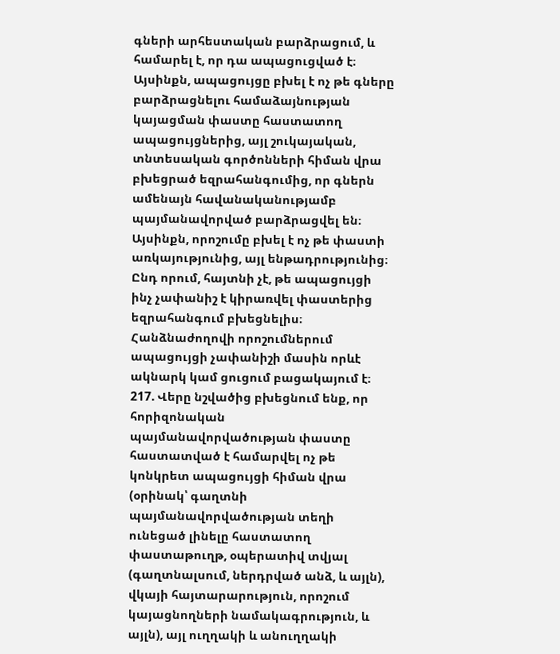գների արհեստական բարձրացում, և համարել է, որ դա ապացուցված է։ Այսինքն, ապացույցը բխել է ոչ թե գները բարձրացնելու համաձայնության կայացման փաստը հաստատող ապացույցներից, այլ շուկայական, տնտեսական գործոնների հիման վրա բխեցրած եզրահանգումից, որ գներն ամենայն հավանականությամբ պայմանավորված բարձրացվել են։ Այսինքն, որոշումը բխել է ոչ թե փաստի առկայությունից, այլ ենթադրությունից։ Ընդ որում, հայտնի չէ, թե ապացույցի ինչ չափանիշ է կիրառվել փաստերից եզրահանգում բխեցնելիս։ Հանձնաժողովի որոշումներում ապացույցի չափանիշի մասին որևէ ակնարկ կամ ցուցում բացակայում է։ 217. Վերը նշվածից բխեցնում ենք, որ հորիզոնական պայմանավորվածության փաստը հաստատված է համարվել ոչ թե կոնկրետ ապացույցի հիման վրա (օրինակ՝ գաղտնի պայմանավորվածության տեղի ունեցած լինելը հաստատող փաստաթուղթ, օպերատիվ տվյալ (գաղտնալսում, ներդրված անձ, և այլն), վկայի հայտարարություն, որոշում կայացնողների նամակագրություն, և այլն), այլ ուղղակի և անուղղակի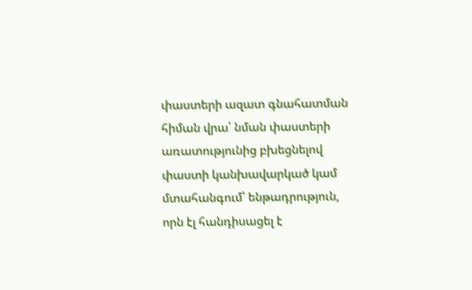փաստերի ազատ գնահատման հիման վրա՝ նման փաստերի առատությունից բխեցնելով փաստի կանխավարկած կամ մտահանգում՝ ենթադրություն, որն էլ հանդիսացել է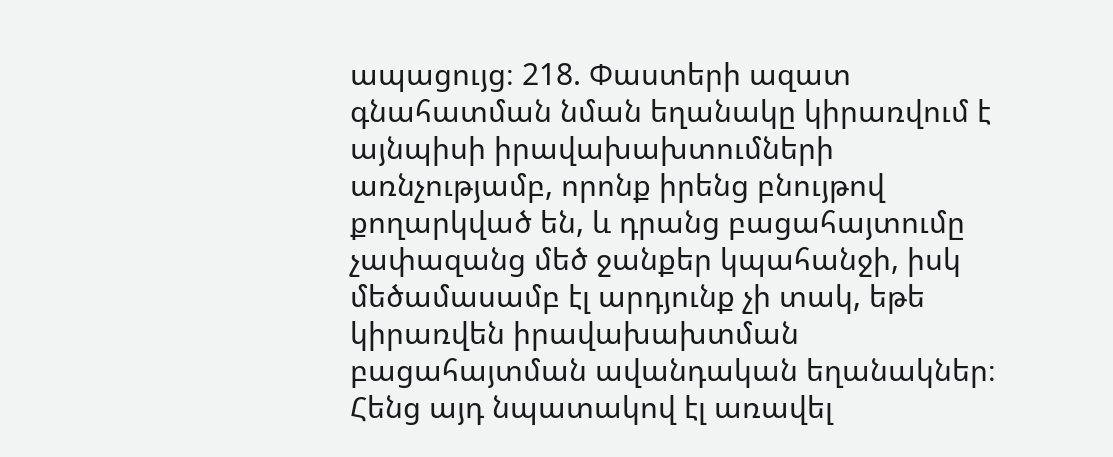ապացույց։ 218. Փաստերի ազատ գնահատման նման եղանակը կիրառվում է այնպիսի իրավախախտումների առնչությամբ, որոնք իրենց բնույթով քողարկված են, և դրանց բացահայտումը չափազանց մեծ ջանքեր կպահանջի, իսկ մեծամասամբ էլ արդյունք չի տակ, եթե կիրառվեն իրավախախտման բացահայտման ավանդական եղանակներ։ Հենց այդ նպատակով էլ առավել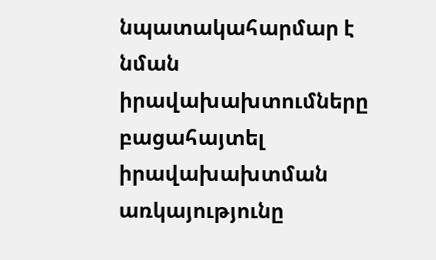նպատակահարմար է նման իրավախախտումները բացահայտել իրավախախտման առկայությունը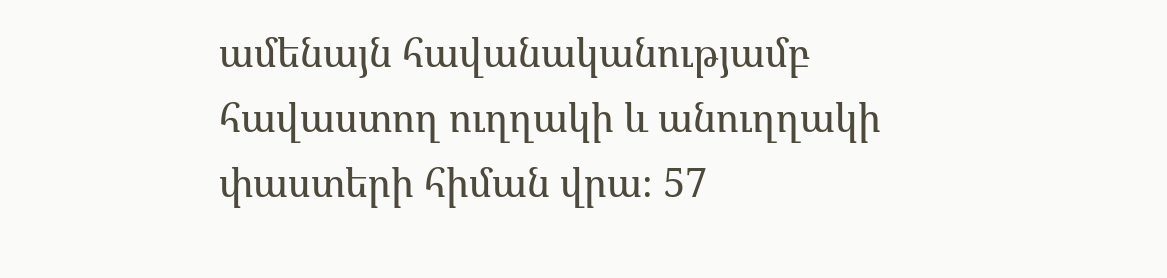ամենայն հավանականությամբ հավաստող ուղղակի և անուղղակի փաստերի հիման վրա։ 57